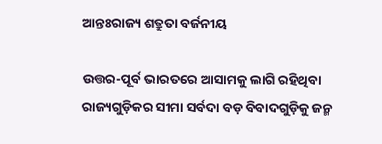ଆନ୍ତଃରାଜ୍ୟ ଶତ୍ରୁତା ବର୍ଜନୀୟ

ଉତ୍ତର-ପୂର୍ବ ଭାରତରେ ଆସାମକୁ ଲାଗି ରହିଥିବା ରାଜ୍ୟଗୁଡ଼ିକର ସୀମା ସର୍ବଦା ବଡ଼ ବିବାଦଗୁଡ଼ିକୁ ଜନ୍ମ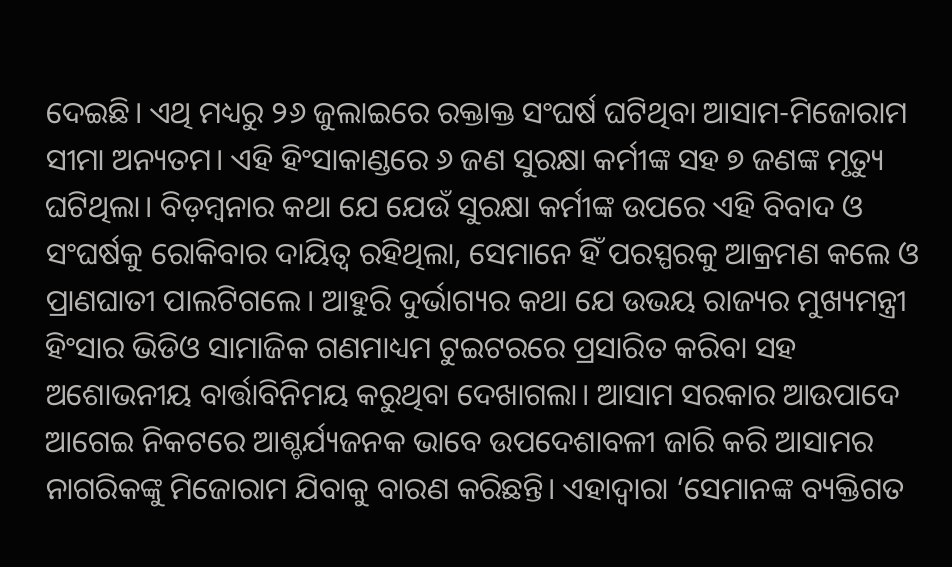ଦେଇଛି। ଏଥି ମଧ୍ୟରୁ ୨୬ ଜୁଲାଇରେ ରକ୍ତାକ୍ତ ସଂଘର୍ଷ ଘଟିଥିବା ଆସାମ-ମିଜୋରାମ ସୀମା ଅନ୍ୟତମ। ଏହି ହିଂସାକାଣ୍ଡରେ ୬ ଜଣ ସୁରକ୍ଷା କର୍ମୀଙ୍କ ସହ ୭ ଜଣଙ୍କ ମୃତ୍ୟୁ ଘଟିଥିଲା। ବିଡ଼ମ୍ବନାର କଥା ଯେ ଯେଉଁ ସୁରକ୍ଷା କର୍ମୀଙ୍କ ଉପରେ ଏହି ବିବାଦ ଓ ସଂଘର୍ଷକୁ ରୋକିବାର ଦାୟିତ୍ବ ରହିଥିଲା, ସେମାନେ ହିଁ ପରସ୍ପରକୁ ଆକ୍ରମଣ କଲେ ଓ ପ୍ରାଣଘାତୀ ପାଲଟିଗଲେ। ଆହୁରି ଦୁର୍ଭାଗ୍ୟର କଥା ଯେ ଉଭୟ ରାଜ୍ୟର ମୁଖ୍ୟମନ୍ତ୍ରୀ ହିଂସାର ଭିଡିଓ ସାମାଜିକ ଗଣମାଧ୍ୟମ ଟୁଇଟରରେ ପ୍ରସାରିତ କରିବା ସହ ଅଶୋଭନୀୟ ବାର୍ତ୍ତାବିନିମୟ କରୁଥିବା ଦେଖାଗଲା। ଆସାମ ସରକାର ଆଉପାଦେ ଆଗେଇ ନିକଟରେ ଆଶ୍ଚର୍ଯ୍ୟଜନକ ଭାବେ ଉପଦେଶାବଳୀ ଜାରି କରି ଆସାମର ନାଗରିକଙ୍କୁ ମିଜୋରାମ ଯିବାକୁ ବାରଣ କରିଛନ୍ତି। ଏହାଦ୍ବାରା ‘ସେମାନଙ୍କ ବ୍ୟକ୍ତିଗତ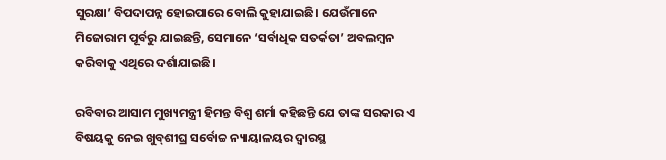ସୁରକ୍ଷା’ ବିପଦାପନ୍ନ ହୋଇପାରେ ବୋଲି କୁହାଯାଇଛି। ଯେଉଁମାନେ ମିଜୋରାମ ପୂର୍ବରୁ ଯାଇଛନ୍ତି, ସେମାନେ ‘ସର୍ବାଧିକ ସତର୍କତା’ ଅବଲମ୍ବନ କରିବାକୁ ଏଥିରେ ଦର୍ଶାଯାଇଛି।

ରବିବାର ଆସାମ ମୁଖ୍ୟମନ୍ତ୍ରୀ ହିମନ୍ତ ବିଶ୍ବ ଶର୍ମା କହିଛନ୍ତି ଯେ ତାଙ୍କ ସରକାର ଏ ବିଷୟକୁ ନେଇ ଖୁବ୍‌ଶୀଘ୍ର ସର୍ବୋଚ୍ଚ ନ୍ୟାୟାଳୟର ଦ୍ବାରସ୍ଥ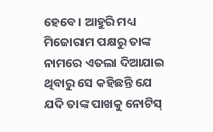ହେବେ। ଆହୁରି ମଧ୍ୟ ମିଜୋରାମ ପକ୍ଷରୁ ତାଙ୍କ ନାମରେ ଏତଲା ଦିଆଯାଇ ଥିବାରୁ ସେ କହିଛନ୍ତି ଯେ ଯଦି ତାଙ୍କ ପାଖକୁ ନୋଟିସ୍‌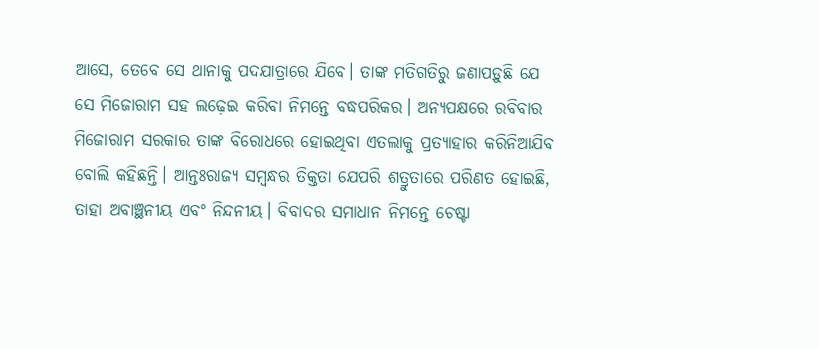ଆସେ, ତେବେ ସେ ଥାନାକୁ ପଦଯାତ୍ରାରେ ଯିବେ। ତାଙ୍କ ମତିଗତିରୁ ଜଣାପଡ଼ୁଛି ଯେ ସେ ମିଜୋରାମ ସହ ଲଢ଼େଇ କରିବା ନିମନ୍ତେ ବଦ୍ଧପରିକର। ଅନ୍ୟପକ୍ଷରେ ରବିବାର ମିଜୋରାମ ସରକାର ତାଙ୍କ ବିରୋଧରେ ହୋଇଥିବା ଏତଲାକୁ ପ୍ରତ୍ୟାହାର କରିନିଆଯିବ ବୋଲି କହିଛନ୍ତି। ଆନ୍ତଃରାଜ୍ୟ ସମ୍ବନ୍ଧର ତିକ୍ତତା ଯେପରି ଶତ୍ରୁତାରେ ପରିଣତ ହୋଇଛି, ତାହା ଅବାଞ୍ଛନୀୟ ଏବଂ ନିନ୍ଦନୀୟ। ବିବାଦର ସମାଧାନ ନିମନ୍ତେ ଚେଷ୍ଟା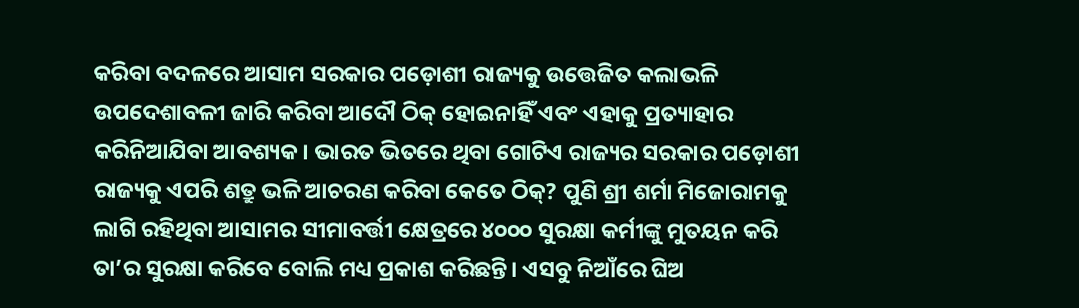କରିବା ବଦଳରେ ଆସାମ ସରକାର ପଡ଼ୋଶୀ ରାଜ୍ୟକୁ ଉତ୍ତେଜିତ କଲାଭଳି ଉପଦେଶାବଳୀ ଜାରି କରିବା ଆଦୌ ଠିକ୍‌ ହୋଇନାହିଁ ଏବଂ ଏହାକୁ ପ୍ରତ୍ୟାହାର କରିନିଆଯିବା ଆବଶ୍ୟକ। ଭାରତ ଭିତରେ ଥିବା ଗୋଟିଏ ରାଜ୍ୟର ସରକାର ପଡ଼ୋଶୀ ରାଜ୍ୟକୁ ଏପରି ଶତ୍ରୁ ଭଳି ଆଚରଣ କରିବା କେତେ ଠିକ୍‌? ପୁଣି ଶ୍ରୀ ଶର୍ମା ମିଜୋରାମକୁ ଲାଗି ରହିଥିବା ଆସାମର ସୀମାବର୍ତ୍ତୀ କ୍ଷେତ୍ରରେ ୪୦୦୦ ସୁରକ୍ଷା କର୍ମୀଙ୍କୁ ମୁତୟନ କରି ତା’ର ସୁରକ୍ଷା କରିବେ ବୋଲି ମଧ୍ୟ ପ୍ରକାଶ କରିଛନ୍ତି। ଏସବୁ ନିଆଁରେ ଘିଅ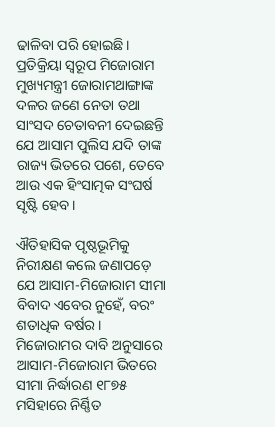ଢାଳିବା ପରି ହୋଇଛି। ପ୍ରତିକ୍ରିୟା ସ୍ବରୂପ ମିଜୋରାମ ମୁଖ୍ୟମନ୍ତ୍ରୀ ଜୋରାମଥାଙ୍ଗାଙ୍କ ଦଳର ଜଣେ ନେତା ତଥା ସାଂସଦ ଚେତାବନୀ ଦେଇଛନ୍ତି ଯେ ଆସାମ ପୁଲିସ ଯଦି ତାଙ୍କ ରାଜ୍ୟ ଭିତରେ ପଶେ, ତେବେ ଆଉ ଏକ ହିଂସାତ୍ମକ ସଂଘର୍ଷ ସୃଷ୍ଟି ହେବ।

ଐତିହାସିକ ପୃଷ୍ଠଭୂମିକୁ ନିରୀକ୍ଷଣ କଲେ ଜଣାପଡ଼େ ଯେ ଆସାମ-ମିଜୋରାମ ସୀମା ବିବାଦ ଏବେର ନୁହେଁ, ବରଂ ଶତାଧିକ ବର୍ଷର। ମିଜୋରାମର ଦାବି ଅନୁସାରେ ଆସାମ-ମିଜୋରାମ ଭିତରେ ସୀମା ନିର୍ଦ୍ଧାରଣ ୧୮୭୫ ମସିହାରେ ନିର୍ଣ୍ଣିତ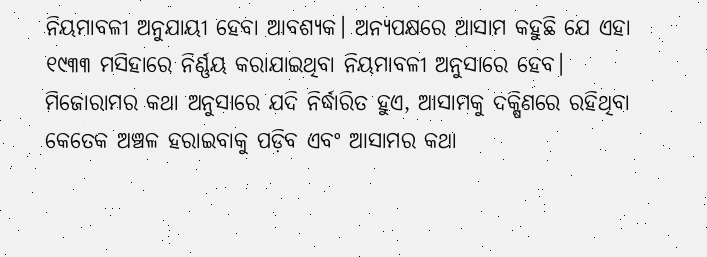ନିୟମାବଳୀ ଅନୁଯାୟୀ ହେବା ଆବଶ୍ୟକ। ଅନ୍ୟପକ୍ଷରେ ଆସାମ କହୁଛି ଯେ ଏହା ୧୯୩୩ ମସିହାରେ ନିର୍ଣ୍ଣୟ କରାଯାଇଥିବା ନିୟମାବଳୀ ଅନୁସାରେ ହେବ। ମିଜୋରାମର କଥା ଅନୁସାରେ ଯଦି ନିର୍ଦ୍ଧାରିତ ହୁଏ, ଆସାମକୁ ଦକ୍ଷିଣରେ ରହିଥିବା କେତେକ ଅଞ୍ଚଳ ହରାଇବାକୁ ପଡ଼ିବ ଏବଂ ଆସାମର କଥା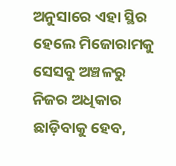ଅନୁସାରେ ଏହା ସ୍ଥିର ହେଲେ ମିଜୋରାମକୁ ସେସବୁ ଅଞ୍ଚଳରୁ ନିଜର ଅଧିକାର ଛାଡ଼ିବାକୁ ହେବ,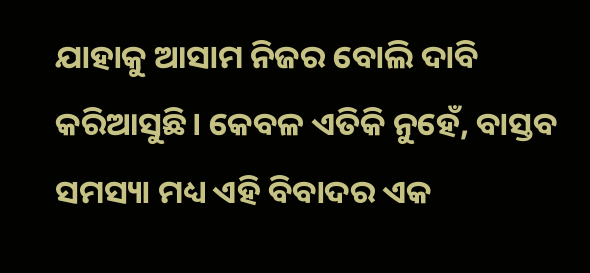ଯାହାକୁ ଆସାମ ନିଜର ବୋଲି ଦାବି କରିଆସୁଛି। କେବଳ ଏତିକି ନୁହେଁ, ବାସ୍ତବ ସମସ୍ୟା ମଧ୍ୟ ଏହି ବିବାଦର ଏକ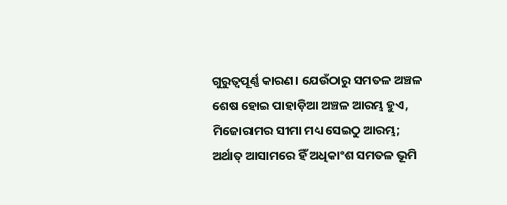ଗୁରୁତ୍ବପୂର୍ଣ୍ଣ କାରଣ। ଯେଉଁଠାରୁ ସମତଳ ଅଞ୍ଚଳ ଶେଷ ହୋଇ ପାହାଡ଼ିଆ ଅଞ୍ଚଳ ଆରମ୍ଭ ହୁଏ, ମିଜୋରାମର ସୀମା ମଧ୍ୟ ସେଇଠୁ ଆରମ୍ଭ; ଅର୍ଥାତ୍‌ ଆସାମରେ ହିଁ ଅଧିକାଂଶ ସମତଳ ଭୂମି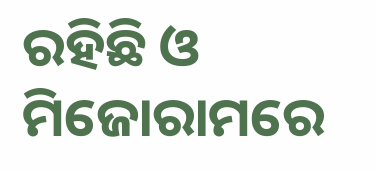ରହିଛି ଓ ମିଜୋରାମରେ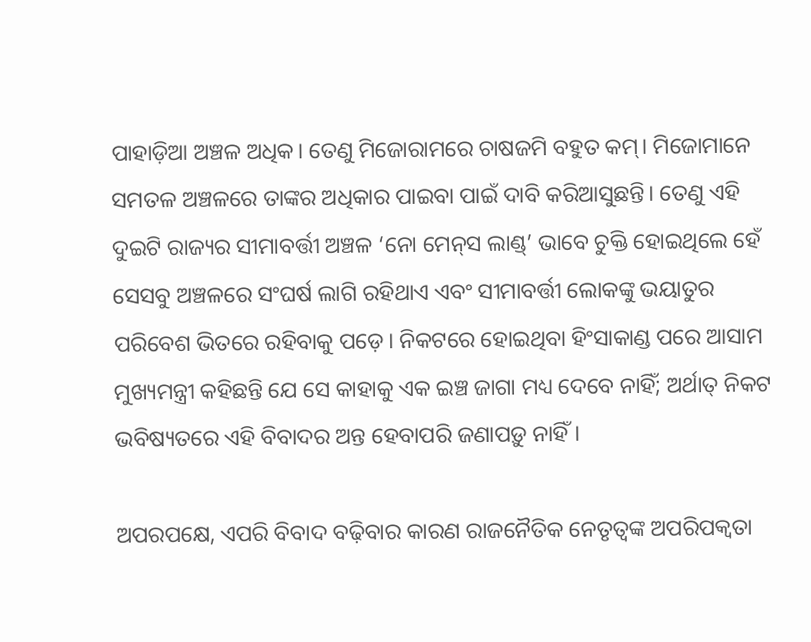ପାହାଡ଼ିଆ ଅଞ୍ଚଳ ଅଧିକ। ତେଣୁ ମିଜୋରାମରେ ଚାଷଜମି ବହୁତ କମ୍‌। ମିଜୋମାନେ ସମତଳ ଅଞ୍ଚଳରେ ତାଙ୍କର ଅଧିକାର ପାଇବା ପାଇଁ ଦାବି କରିଆସୁଛନ୍ତି। ତେଣୁ ଏହି ଦୁଇଟି ରାଜ୍ୟର ସୀମାବର୍ତ୍ତୀ ଅଞ୍ଚଳ ‘ନୋ ମେନ୍‌ସ ଲାଣ୍ଡ୍‌’ ଭାବେ ଚୁକ୍ତି ହୋଇଥିଲେ ହେଁ ସେସବୁ ଅଞ୍ଚଳରେ ସଂଘର୍ଷ ଲାଗି ରହିଥାଏ ଏବଂ ସୀମାବର୍ତ୍ତୀ ଲୋକଙ୍କୁ ଭୟାତୁର ପରିବେଶ ଭିତରେ ରହିବାକୁ ପଡ଼େ। ନିକଟରେ ହୋଇଥିବା ହିଂସାକାଣ୍ଡ ପରେ ଆସାମ ମୁଖ୍ୟମନ୍ତ୍ରୀ କହିଛନ୍ତି ଯେ ସେ କାହାକୁ ଏକ ଇଞ୍ଚ ଜାଗା ମଧ୍ୟ ଦେବେ ନାହିଁ; ଅର୍ଥାତ୍‌ ନିକଟ ଭବିଷ୍ୟତରେ ଏହି ବିବାଦର ଅନ୍ତ ହେବାପରି ଜଣାପଡ଼ୁ ନାହିଁ।

ଅପରପକ୍ଷେ, ଏପରି ବିବାଦ ବଢ଼ିବାର କାରଣ ରାଜନୈତିକ ନେତୃତ୍ବଙ୍କ ଅପରିପକ୍ବତା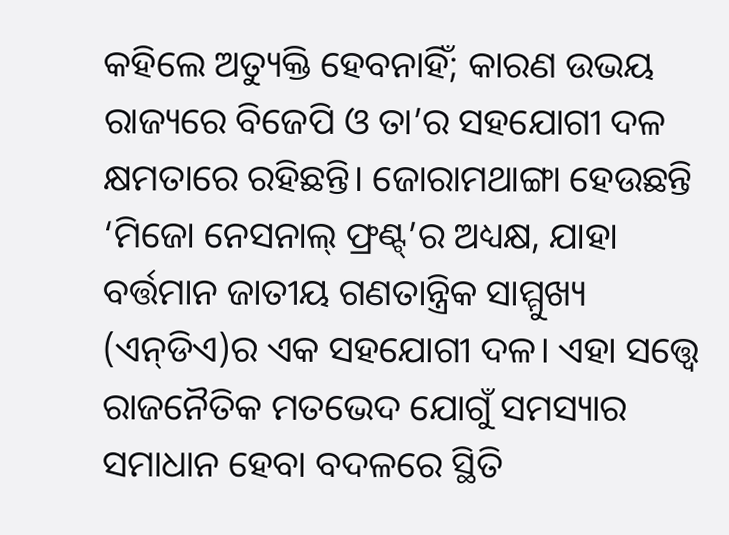କହିଲେ ଅତ୍ୟୁକ୍ତି ହେବନାହିଁ; କାରଣ ଉଭୟ ରାଜ୍ୟରେ ବିଜେପି ଓ ତା’ର ସହଯୋଗୀ ଦଳ କ୍ଷମତାରେ ରହିଛନ୍ତି। ଜୋରାମଥାଙ୍ଗା ହେଉଛନ୍ତି ‘ମିଜୋ ନେସନାଲ୍‌ ଫ୍ରଣ୍ଟ୍‌’ର ଅଧ୍ୟକ୍ଷ, ଯାହା ବର୍ତ୍ତମାନ ଜାତୀୟ ଗଣତାନ୍ତ୍ରିକ ସାମ୍ମୁଖ୍ୟ (ଏନ୍‌ଡିଏ)ର ଏକ ସହଯୋଗୀ ଦଳ। ଏହା ସତ୍ତ୍ବେ ରାଜନୈତିକ ମତଭେଦ ଯୋଗୁଁ ସମସ୍ୟାର ସମାଧାନ ହେବା ବଦଳରେ ସ୍ଥିତି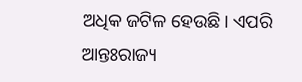ଅଧିକ ଜଟିଳ ହେଉଛି। ଏପରି ଆନ୍ତଃରାଜ୍ୟ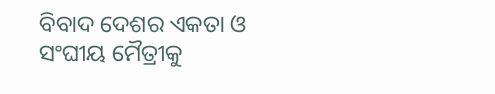ବିବାଦ ଦେଶର ଏକତା ଓ ସଂଘୀୟ ମୈତ୍ରୀକୁ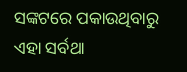ସଙ୍କଟରେ ପକାଉଥିବାରୁ ଏହା ସର୍ବଥା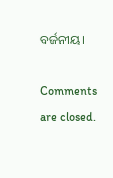ବର୍ଜନୀୟ।

Comments are closed.